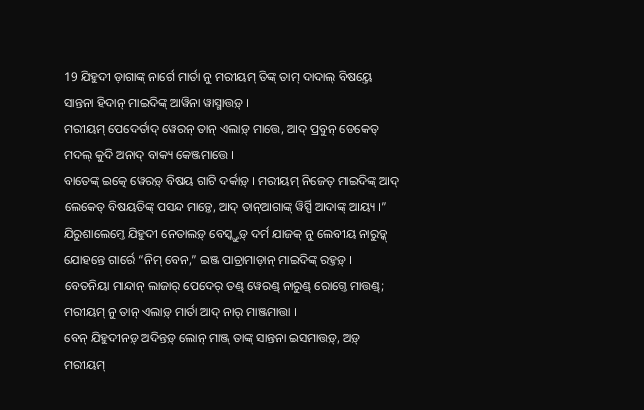19 ଯିହୁଦୀ ଡ଼ାଗାଙ୍କ୍ ନାର୍ଗେ ମାର୍ତା ନୁ ମରୀୟମ୍ ତିଙ୍କ୍ ତାମ୍ ଦାଦାଲ୍ ବିଷୟ୍ତେ ସାନ୍ତନା ହିଦାନ୍ ମାଇଦିଙ୍କ୍ ଆୱିନା ୱାସ୍ମାତ୍ତଡ଼୍ ।
ମରୀୟମ୍ ପେଦେର୍ତାଦ୍ ୱେରନ୍ ତାନ୍ ଏଲାଡ଼୍ ମାତ୍ତେ, ଆଦ୍ ପ୍ରବୁନ୍ ଡେକେତ୍ ମଦଲ୍ କୁଦି ଅନାଦ୍ ବାକ୍ୟ କେଞ୍ଜମାତ୍ତେ ।
ବାତେଙ୍କ୍ ଇତ୍କେ ୱେରଡ଼୍ ବିଷୟ ଗାଟି ଦର୍କାଡ଼୍ । ମରୀୟମ୍ ନିଜେତ୍ ମାଇଦିଙ୍କ୍ ଆଦ୍ ଲେକେତ୍ ବିଷୟତିଙ୍କ୍ ପସନ୍ଦ ମାଡ଼୍ତେ, ଆଦ୍ ତାନ୍ଆଗାଙ୍କ୍ ୱିର୍ସ୍ପି ଆଦାଙ୍କ୍ ଆୟ୍ୟ ।”
ଯିରୁଶାଲେମ୍ତେ ଯିହୁଦୀ ନେତାଲଡ଼୍ ବେସ୍କ୍ତୁଡ଼୍ ଦର୍ମ ଯାଜକ୍ ନୁ ଲେବୀୟ ନାରୁଡ଼୍କ୍ ଯୋହନ୍ତେ ଗାର୍ରେ “ନିମ୍ ବେନ,” ଇଞ୍ଜ ପାଚ୍ରାମାଡ଼ାନ୍ ମାଇଦିଙ୍କ୍ ରହ୍ତଡ଼୍ ।
ବେତନିୟା ମାନ୍ଦାନ୍ ଲାଜାର୍ ପେଦେର୍ ତଣ୍ଡ୍ ୱେରଣ୍ଡ୍ ନାରୁଣ୍ଡ୍ ରୋଗ୍ତେ ମାତ୍ତଣ୍ଡ୍; ମରୀୟମ୍ ନୁ ତାନ୍ ଏଲାଡ଼୍ ମାର୍ତା ଆଦ୍ ନାର୍ ମାଞ୍ଜମାତ୍ତା ।
ବେନ୍ ଯିହୁଦୀନଡ଼୍ ଅଦିନ୍ତଡ଼୍ ଲୋନ୍ ମାଞ୍ଜ୍ ତାଙ୍କ୍ ସାନ୍ତନା ଇସମାତ୍ତଡ଼୍, ଅଡ଼୍ ମରୀୟମ୍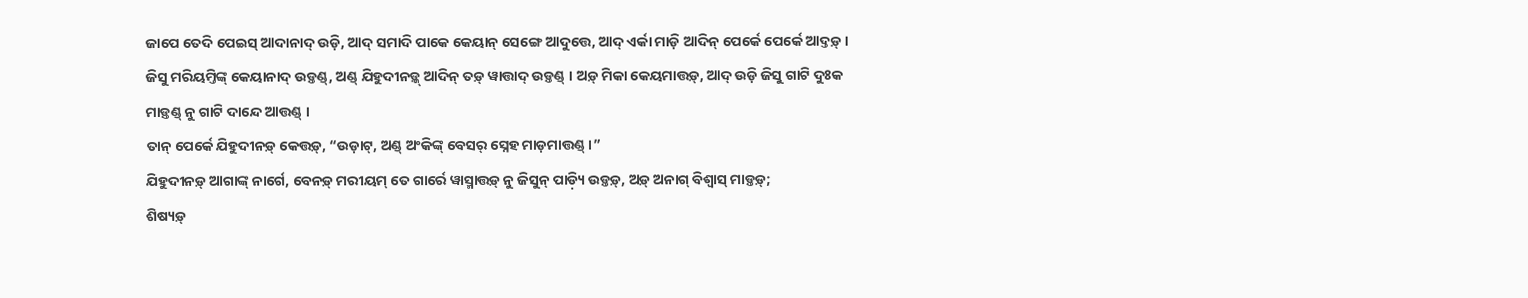ଜାପେ ତେଦି ପେଇସ୍ ଆଦାନାଦ୍ ଉଡ଼ି, ଆଦ୍ ସମାଦି ପାକେ କେୟାନ୍ ସେଙ୍ଗେ ଆଦୁତ୍ତେ, ଆଦ୍ ଏର୍କା ମାଡ଼ି ଆଦିନ୍ ପେର୍କେ ପେର୍କେ ଆଦ୍ତଡ଼୍ ।
ଜିସୁ ମରିୟମ୍ତିଙ୍କ୍ କେୟାନାଦ୍ ଉଡ଼୍ତଣ୍ଡ୍, ଅଣ୍ଡ୍ ଯିହୁଦୀନଡ଼୍କ୍ ଆଦିନ୍ ତଡ଼୍ ୱାତ୍ତାଦ୍ ଉଡ଼୍ତଣ୍ଡ୍ । ଅଡ଼୍ ମିକା କେୟମାତ୍ତଡ଼୍, ଆଦ୍ ଉଡ଼ି ଜିସୁ ଗାଟି ଦୁଃକ ମାଡ଼୍ତଣ୍ଡ୍ ନୁ ଗାଟି ଦାନ୍ଦେ ଆତ୍ତଣ୍ଡ୍ ।
ତାନ୍ ପେର୍କେ ଯିହୁଦୀନଡ଼୍ କେତ୍ତଡ଼୍, “ଉଡ଼ାଟ୍, ଅଣ୍ଡ୍ ଅଂକିଙ୍କ୍ ବେସର୍ ସ୍ନେହ ମାଡ଼ମାତ୍ତଣ୍ଡ୍ ।”
ଯିହୁଦୀନଡ଼୍ ଆଗାଙ୍କ୍ ନାର୍ଗେ, ବେନଡ଼୍ ମରୀୟମ୍ ତେ ଗାର୍ରେ ୱାସ୍ମାତ୍ତଡ଼୍ ନୁ ଜିସୁନ୍ ପାଡ଼୍ୟି ଉଡ଼୍ତଡ଼୍, ଅଡ଼୍ ଅନାଗ୍ ବିଶ୍ୱାସ୍ ମାଡ଼୍ତଡ଼୍;
ଶିଷ୍ୟଡ଼୍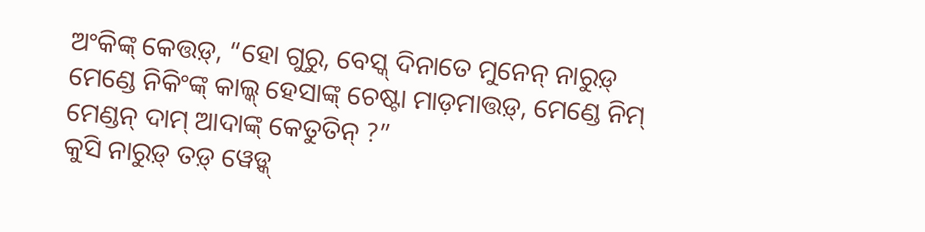ଅଂକିଙ୍କ୍ କେତ୍ତଡ଼୍, “ହୋ ଗୁରୁ, ବେସ୍କ୍ ଦିନାତେ ମୁନେନ୍ ନାରୁଡ଼୍ ମେଣ୍ଡେ ନିକିଂଙ୍କ୍ କାଲ୍କ୍ ହେସାଙ୍କ୍ ଚେଷ୍ଟା ମାଡ଼ମାତ୍ତଡ଼୍, ମେଣ୍ଡେ ନିମ୍ ମେଣ୍ଡନ୍ ଦାମ୍ ଆଦାଙ୍କ୍ କେତୁତିନ୍ ?”
କୁସି ନାରୁଡ଼୍ ତଡ଼୍ ୱେଡ଼୍କ୍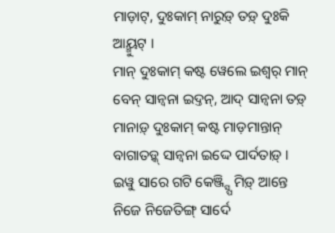ମାଡ଼ାଟ୍, ଦୁଃକାମ୍ ନାରୁଡ଼୍ ତଡ଼୍ ଦୁଃକି ଆୟ୍ମୁଟ୍ ।
ମାନ୍ ଦୁଃକାମ୍ କଷ୍ଟ ୱେଲେ ଇଶ୍ୱର୍ ମାନ୍ ବେନ୍ ସାନ୍ୱନା ଇଦ୍ତନ୍, ଆଦ୍ ସାନ୍ୱନା ତଡ଼୍ ମାନାଡ଼୍ ଦୁଃକାମ୍ କଷ୍ଟ ମାଡ଼ମାନ୍ତାନ୍ ବାଗାତଡ଼୍କ୍ ସାନ୍ୱନା ଇଦ୍ଦେ ପାର୍ଦତାଡ଼୍ ।
ଇୱୁ ସାରେ ଗଟି କେଞ୍ଜ୍ସ୍ପି ମିଡ଼୍ ଆନ୍ତେ ନିଜେ ନିଜେତିଙ୍ଗ୍ ସାର୍ଦେ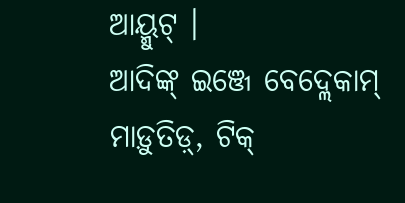ଆୟ୍ମୁଟ୍ ।
ଆଦିଙ୍କ୍ ଇଞ୍ଜେ ବେଦ୍ଲେକାମ୍ ମାଡ଼ୁତିଡ଼୍, ଟିକ୍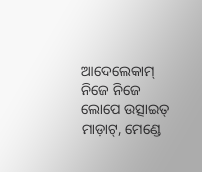ଆଦେଲେକାମ୍ ନିଜେ ନିଜେ ଲୋପେ ଉତ୍ସାଇତ୍ ମାଡ଼ାଟ୍, ମେଣ୍ଡେ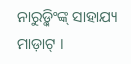ନାରୁଡ଼୍କିଂଙ୍କ୍ ସାହାଯ୍ୟ ମାଡ଼ାଟ୍ ।